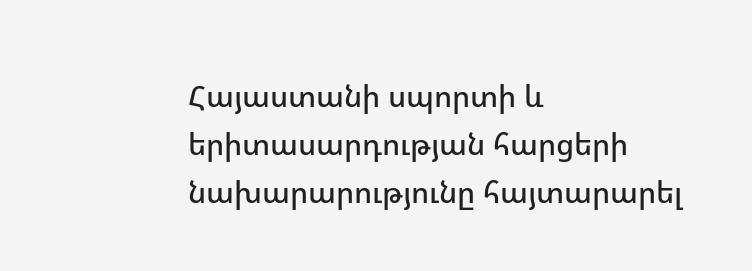Հայաստանի սպորտի և երիտասարդության հարցերի նախարարությունը հայտարարել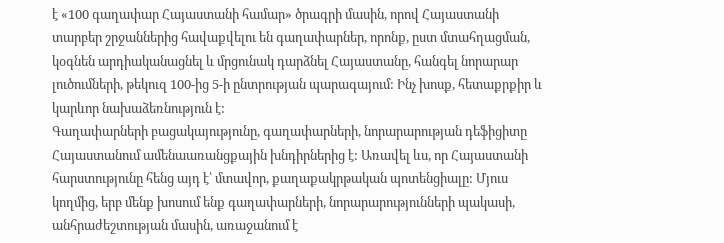է «100 գաղափար Հայաստանի համար» ծրագրի մասին, որով Հայաստանի տարբեր շրջաններից հավաքվելու են գաղափարներ, որոնք, ըստ մտահղացման, կօգնեն արդիականացնել և մրցունակ դարձնել Հայաստանը, հանգել նորարար լուծումների, թեկուզ 100-ից 5-ի ընտրության պարագայում: Ինչ խոսք, հետաքրքիր և կարևոր նախաձեռնություն է:
Գաղափարների բացակայությունը, գաղափարների, նորարարության դեֆիցիտը Հայաստանում ամենաառանցքային խնդիրներից է: Առավել ևս, որ Հայաստանի հարստությունը հենց այդ է՝ մտավոր, քաղաքակրթական պոտենցիալը: Մյուս կողմից, երբ մենք խոսում ենք գաղափարների, նորարարությունների պակասի, անհրաժեշտության մասին, առաջանում է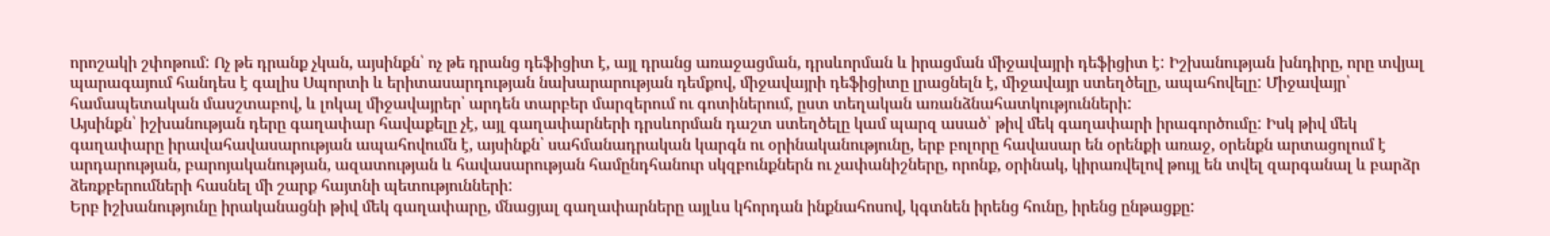որոշակի շփոթում: Ոչ թե դրանք չկան, այսինքն՝ ոչ թե դրանց դեֆիցիտ է, այլ դրանց առաջացման, դրսևորման և իրացման միջավայրի դեֆիցիտ է: Իշխանության խնդիրը, որը տվյալ պարագայում հանդես է գալիս Սպորտի և երիտասարդության նախարարության դեմքով, միջավայրի դեֆիցիտը լրացնելն է, միջավայր ստեղծելը, ապահովելը: Միջավայր՝ համապետական մասշտաբով, և լոկալ միջավայրեր՝ արդեն տարբեր մարզերում ու գոտիներում, ըստ տեղական առանձնահատկությունների:
Այսինքն՝ իշխանության դերը գաղափար հավաքելը չէ, այլ գաղափարների դրսևորման դաշտ ստեղծելը կամ պարզ ասած՝ թիվ մեկ գաղափարի իրագործումը: Իսկ թիվ մեկ գաղափարը իրավահավասարության ապահովումն է, այսինքն՝ սահմանադրական կարգն ու օրինականությունը, երբ բոլորը հավասար են օրենքի առաջ, օրենքն արտացոլում է արդարության, բարոյականության, ազատության և հավասարության համընդհանուր սկզբունքներն ու չափանիշները, որոնք, օրինակ, կիրառվելով թույլ են տվել զարգանալ և բարձր ձեռքբերումների հասնել մի շարք հայտնի պետությունների:
Երբ իշխանությունը իրականացնի թիվ մեկ գաղափարը, մնացյալ գաղափարները այլևս կհորդան ինքնահոսով, կգտնեն իրենց հունը, իրենց ընթացքը: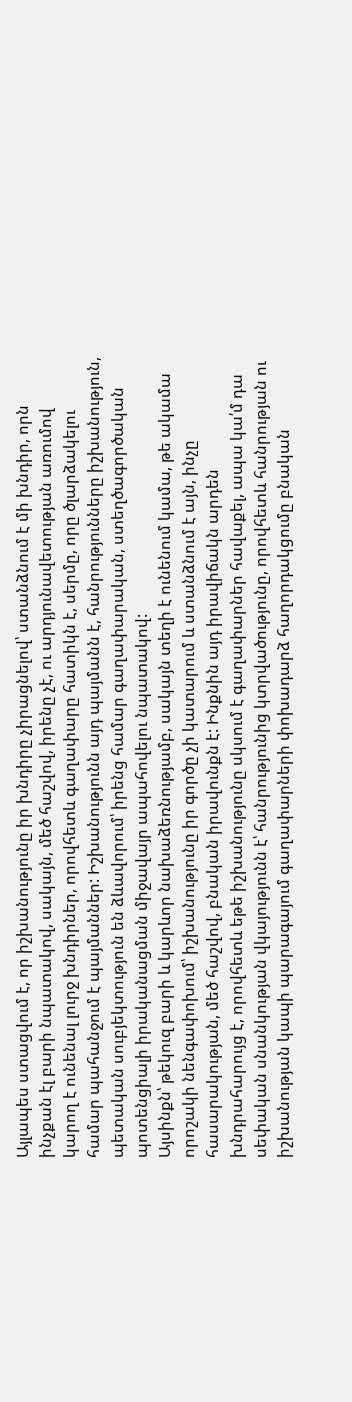Այլապես ստացվում է, որ իշխանությունը իր խնդիրը չիրացնելով՝ ստանձնում է մի խնդիր, որն ինչքան էլ բարի նպատակով, սակայն, մեծ հաշվով, իրենը չէ, ու արդյունավետության առումով կարող է ունենալ լուրջ խնդիրներ, որովհետև գաղափարը հատիկն է, սերմը, որը ծլարձակելու համար պահանջում է պայմաններ: Իշխանությունն այդ պայմանն է, հանրությունները իշխանություն, պետական սուբյեկտություն են ձևավորում՝ իրենց համար գաղափարական, ստեղծագործական պոտենցիալի իրականացման միջավայր ապահովելու նպատակով:
Այսինքն՝ թեկուզ բարի և կարևոր նախաձեռնությամբ, սակայն տեղի է ունենում կամա, թե ակամա որոշակի նենգափոխում՝ իշխանությունը իր գործը չի կատարում և ստանձնում է այն, ինչը հասարակության, մեծ հաշվով, բնական իրավունքն է: Ինքնին այդ իրավիճակն արդեն խնդրահարույց է, որովհետև եթե իշխանությունը սկսում է գաղափարներ հավաքել, ապա կա՛մ դա սեփական սնանկության վկայությունն է՝ հանրությունից կտրվածությունը, որովհետև հանրության ու իշխանության կապի պարագայում գաղափարների փոխադարձ հաղորդակցումը բնական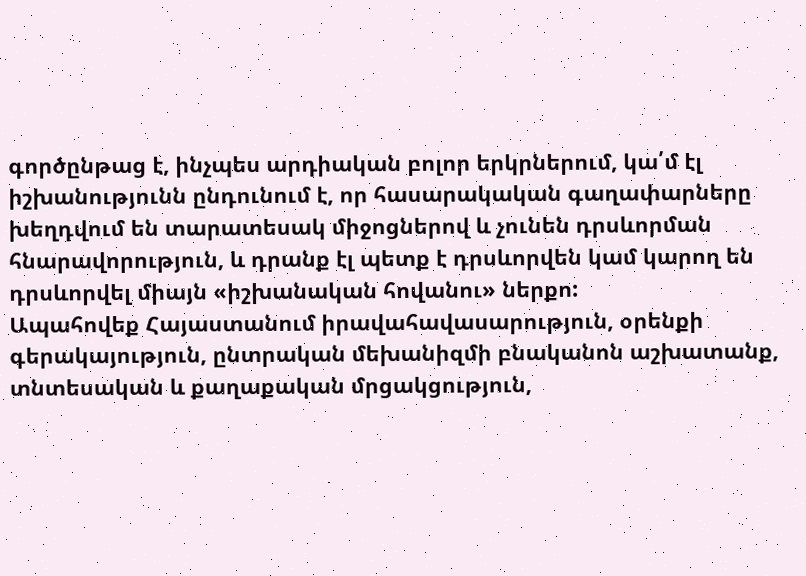գործընթաց է, ինչպես արդիական բոլոր երկրներում, կա՛մ էլ իշխանությունն ընդունում է, որ հասարակական գաղափարները խեղդվում են տարատեսակ միջոցներով և չունեն դրսևորման հնարավորություն, և դրանք էլ պետք է դրսևորվեն կամ կարող են դրսևորվել միայն «իշխանական հովանու» ներքո:
Ապահովեք Հայաստանում իրավահավասարություն, օրենքի գերակայություն, ընտրական մեխանիզմի բնականոն աշխատանք, տնտեսական և քաղաքական մրցակցություն,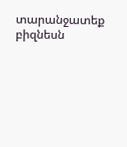տարանջատեք բիզնեսն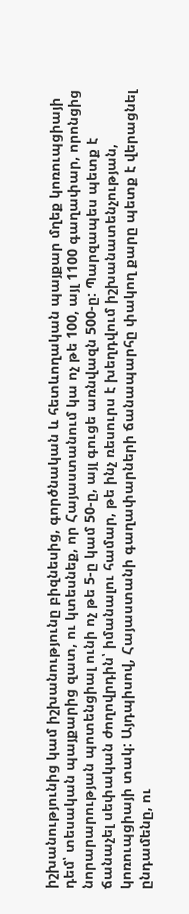իշխանությունից կամ իշխանությունը բիզնեսից, գործնական և հետևողական պայքար մղեք կոռուպցիայի դեմ՝ տեսական պայքարից զատ, ու կտեսնեք, որ Հայաստանում կա ոչ թե 100, այլ 1100 գաղափար, որոնցից նորարարության պոտենցիալ ունի ոչ թե 5-ը կամ 50-ը, այլ գուցե առնվազն 500-ը: Պարզապես պետք է ճանաչել սեփական ժողովրդին՝ իմանալու համար, թե ինչ ռեսուրս է խեղդվում իշխանատենչության, կոռուպցիայի տակ: Այդպիսով, Հայաստանի գաղափարների ճանապարհը փակող քարը պետք է վերացնել ընդամենը, ու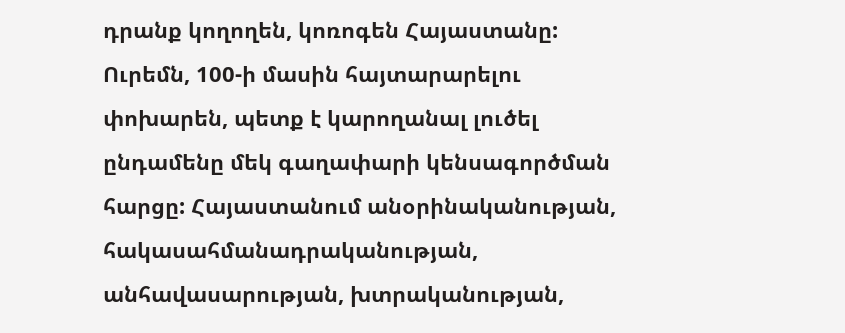դրանք կողողեն, կոռոգեն Հայաստանը:
Ուրեմն, 100-ի մասին հայտարարելու փոխարեն, պետք է կարողանալ լուծել ընդամենը մեկ գաղափարի կենսագործման հարցը: Հայաստանում անօրինականության, հակասահմանադրականության, անհավասարության, խտրականության,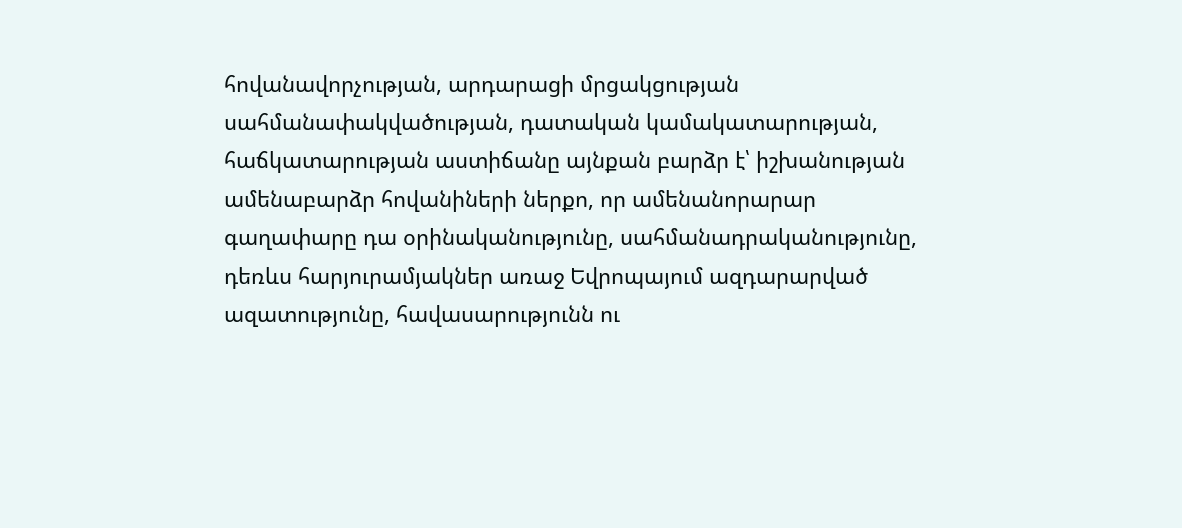հովանավորչության, արդարացի մրցակցության սահմանափակվածության, դատական կամակատարության, հաճկատարության աստիճանը այնքան բարձր է՝ իշխանության ամենաբարձր հովանիների ներքո, որ ամենանորարար գաղափարը դա օրինականությունը, սահմանադրականությունը, դեռևս հարյուրամյակներ առաջ Եվրոպայում ազդարարված ազատությունը, հավասարությունն ու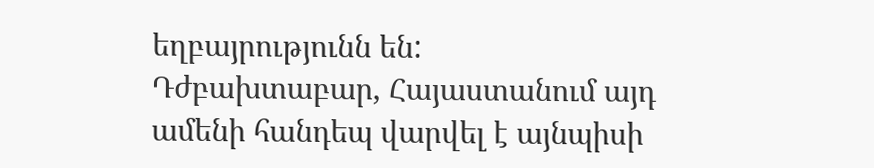եղբայրությունն են:
Դժբախտաբար, Հայաստանում այդ ամենի հանդեպ վարվել է այնպիսի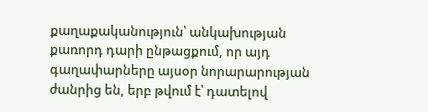քաղաքականություն՝ անկախության քառորդ դարի ընթացքում, որ այդ գաղափարները այսօր նորարարության ժանրից են, երբ թվում է՝ դատելով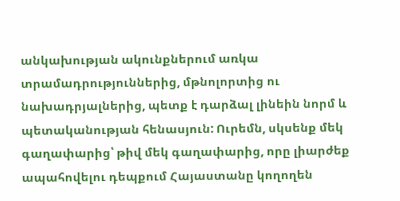անկախության ակունքներում առկա տրամադրություններից, մթնոլորտից ու նախադրյալներից, պետք է դարձալ լինեին նորմ և պետականության հենասյուն: Ուրեմն, սկսենք մեկ գաղափարից՝ թիվ մեկ գաղափարից, որը լիարժեք ապահովելու դեպքում Հայաստանը կողողեն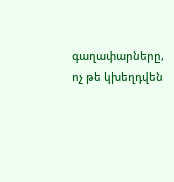գաղափարները, ոչ թե կխեղդվեն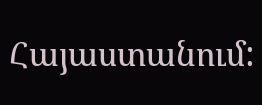Հայաստանում: